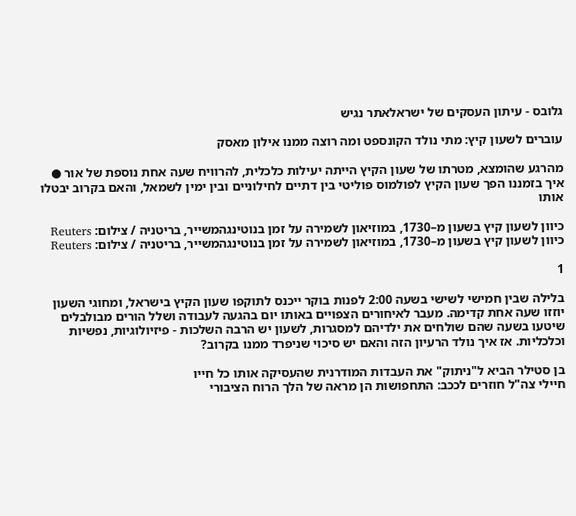גלובס - עיתון העסקים של ישראלאתר נגיש

עוברים לשעון קיץ: מתי נולד הקונספט ומה רוצה ממנו אילון מאסק

מהרגע שהומצא, מטרתו של שעון הקיץ הייתה יעילות כלכלית, להרוויח שעה אחת נוספת של אור ● איך בזמננו הפך שעון הקיץ לפולמוס פוליטי בין דתיים לחילוניים ובין ימין לשמאל, והאם בקרוב יבטלו אותו

כיוון לשעון קיץ בשעון מ–1730, במוזיאון לשמירה על זמן בנוטינגהמשייר, בריטניה / צילום: Reuters
כיוון לשעון קיץ בשעון מ–1730, במוזיאון לשמירה על זמן בנוטינגהמשייר, בריטניה / צילום: Reuters

1

בלילה שבין חמישי לשישי בשעה 2:00 לפנות בוקר ייכנס לתוקפו שעון הקיץ בישראל, ומחוגי השעון יוזזו שעה אחת קדימה. מעבר לאיחורים הצפויים באותו יום בהגעה לעבודה ושלל הורים מבולבלים שיטעו בשעה שהם שולחים את ילדיהם למסגרות, לשעון יש הרבה השלכות - פיזיולוגיות, נפשיות וכלכליות. אז איך נולד הרעיון הזה והאם יש סיכוי שניפרד ממנו בקרוב?

בן סטילר הביא ל"ניתוק" את העבדות המודרנית שהעסיקה אותו כל חייו
חיילי צה"ל חוזרים לככב: התחפושות הן מראה של הלך הרוח הציבורי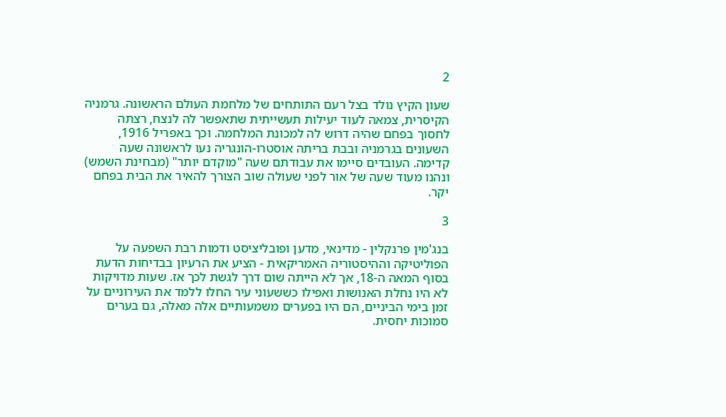2

שעון הקיץ נולד בצל רעם התותחים של מלחמת העולם הראשונה. גרמניה הקיסרית, צמאה לעוד יעילות תעשייתית שתאפשר לה לנצח, רצתה לחסוך בפחם שהיה דרוש לה למכונת המלחמה. וכך באפריל 1916, השעונים בגרמניה ובבת בריתה אוסטרו-הונגריה נעו לראשונה שעה קדימה. העובדים סיימו את עבודתם שעה "מוקדם יותר" (מבחינת השמש) ונהנו מעוד שעה של אור לפני שעולה שוב הצורך להאיר את הבית בפחם יקר.

3

בנג'מין פרנקלין - מדינאי, מדען ופובליציסט ודמות רבת השפעה על הפוליטיקה וההיסטוריה האמריקאית - הציע את הרעיון בבדיחות הדעת בסוף המאה ה-18, אך לא הייתה שום דרך לגשת לכך אז. שעות מדויקות לא היו נחלת האנושות ואפילו כששעוני עיר החלו ללמד את העירוניים על זמן בימי הביניים, הם היו בפערים משמעותיים אלה מאלה, גם בערים סמוכות יחסית.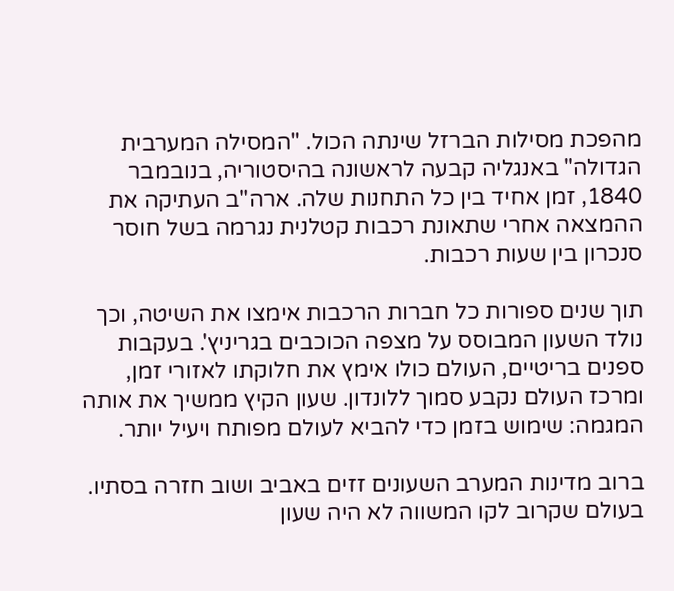מהפכת מסילות הברזל שינתה הכול. "המסילה המערבית הגדולה" באנגליה קבעה לראשונה בהיסטוריה, בנובמבר 1840, זמן אחיד בין כל התחנות שלה. ארה"ב העתיקה את ההמצאה אחרי שתאונת רכבות קטלנית נגרמה בשל חוסר סנכרון בין שעות רכבות.

תוך שנים ספורות כל חברות הרכבות אימצו את השיטה, וכך נולד השעון המבוסס על מצפה הכוכבים בגריניץ'. בעקבות ספנים בריטיים, העולם כולו אימץ את חלוקתו לאזורי זמן, ומרכז העולם נקבע סמוך ללונדון. שעון הקיץ ממשיך את אותה המגמה: שימוש בזמן כדי להביא לעולם מפותח ויעיל יותר.

ברוב מדינות המערב השעונים זזים באביב ושוב חזרה בסתיו. בעולם שקרוב לקו המשווה לא היה שעון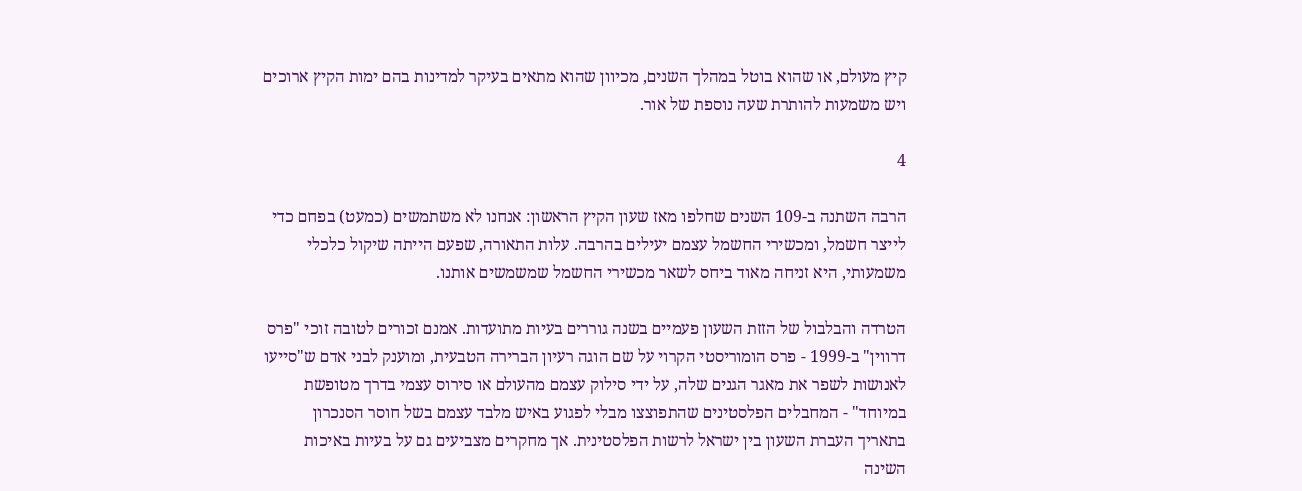קיץ מעולם, או שהוא בוטל במהלך השנים, מכיוון שהוא מתאים בעיקר למדינות בהם ימות הקיץ ארוכים ויש משמעות להותרת שעה נוספת של אור.

4

הרבה השתנה ב-109 השנים שחלפו מאז שעון הקיץ הראשון: אנחנו לא משתמשים (כמעט) בפחם כדי לייצר חשמל, ומכשירי החשמל עצמם יעילים בהרבה. עלות התאורה, שפעם הייתה שיקול כלכלי משמעותי, היא זניחה מאוד ביחס לשאר מכשירי החשמל שמשמשים אותנו.

הטרדה והבלבול של הזזת השעון פעמיים בשנה גוררים בעיות מתועדות. אמנם זכורים לטובה זוכי "פרס דרווין" ב-1999 - פרס הומוריסטי הקרוי על שם הוגה רעיון הברירה הטבעית, ומוענק לבני אדם ש"סייעו לאנושות לשפר את מאגר הגנים שלה, על ידי סילוק עצמם מהעולם או סירוס עצמי בדרך מטופשת במיוחד" - המחבלים הפלסטינים שהתפוצצו מבלי לפגוע באיש מלבד עצמם בשל חוסר הסנכרון בתאריך העברת השעון בין ישראל לרשות הפלסטינית. אך מחקרים מצביעים גם על בעיות באיכות השינה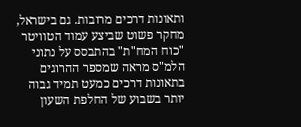ותאונות דרכים מרובות. גם בישראל, מחקר פשוט שביצע עמוד הטוויטר "כוח המח"ת" בהתבסס על נתוני הלמ"ס מראה שמספר ההרוגים בתאונות דרכים כמעט תמיד גבוה יותר בשבוע של החלפת השעון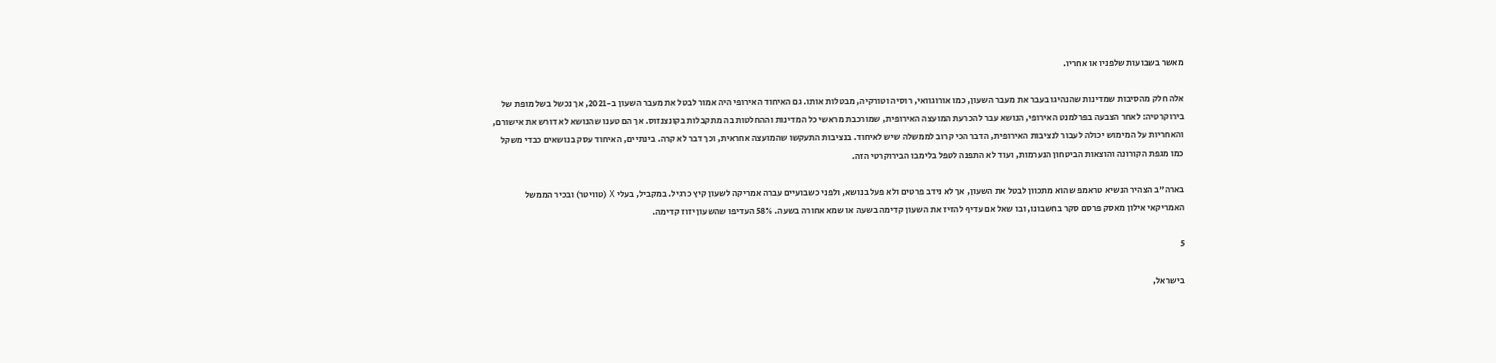מאשר בשבועות שלפניו או אחריו.

אלה חלק מהסיבות שמדינות שהנהיגו בעבר את מעבר השעון, כמו אורוגוואי, רוסיה וטורקיה, מבטלות אותו. גם האיחוד האירופי היה אמור לבטל את מעבר השעון ב-2021, אך נכשל בשל מופת של בירוקרטיה: לאחר הצבעה בפרלמנט האירופי, הנושא עבר להכרעת המועצה האירופית, שמורכבת מראשי כל המדינות וההחלטות בה מתקבלות בקונצנזוס. אך הם טענו שהנושא לא דורש את אישורם, והאחריות על המימוש יכולה לעבור לנציבות האירופית, הדבר הכי קרוב לממשלה שיש לאיחוד. בנציבות התעקשו שהמועצה אחראית, וכך דבר לא קרה. בינתיים, האיחוד עסק בנושאים כבדי משקל כמו מגפת הקורונה והוצאות הביטחון הנערמות, ועוד לא התפנה לטפל בלימבו הבירוקרטי הזה.

בארה"ב הצהיר הנשיא טראמפ שהוא מתכוון לבטל את השעון, אך לא נידב פרטים ולא פעל בנושא, ולפני כשבועיים עברה אמריקה לשעון קיץ כרגיל. במקביל, בעלי X (טוויטר) ובכיר הממשל האמריקאי אילון מאסק פרסם סקר בחשבונו, ובו שאל אם עדיף להזיז את השעון קדימה בשעה או שמא אחורה בשעה. 58% העדיפו שהשעון יזוז קדימה.

5

בישראל,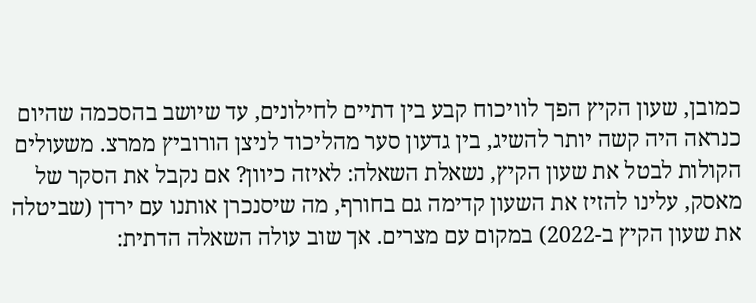כמובן, שעון הקיץ הפך לוויכוח קבע בין דתיים לחילונים, עד שיושב בהסכמה שהיום כנראה היה קשה יותר להשיג, בין גדעון סער מהליכוד לניצן הורוביץ ממרצ. משעולים הקולות לבטל את שעון הקיץ, נשאלת השאלה: לאיזה כיוון? אם נקבל את הסקר של מאסק, עלינו להזיז את השעון קדימה גם בחורף, מה שיסנכרן אותנו עם ירדן (שביטלה את שעון הקיץ ב-2022) במקום עם מצרים. אך שוב עולה השאלה הדתית: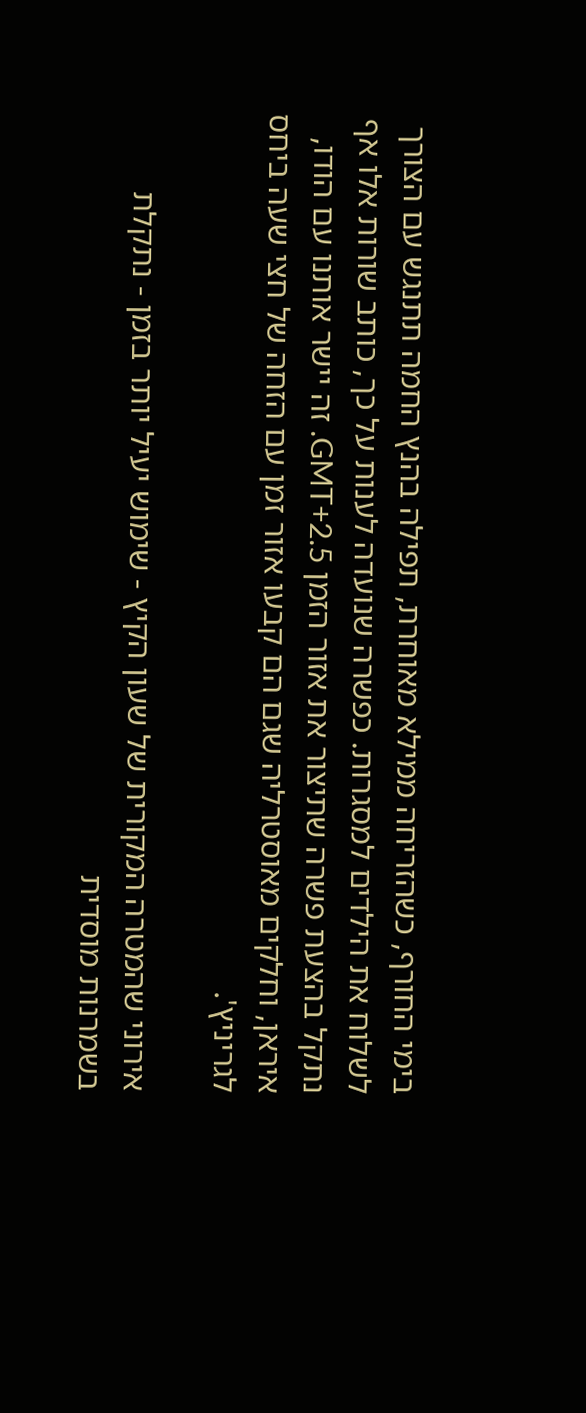בימי החורף, כשהזריחה ממילא מאוחרת, תפילה בהנץ החמה תתנגש עם הצורך לשלוח את הילדים למסגרות. כפשרה שנועדה לענות על כך, כותב שורות אלו אף נתקל בהצעת פשרה שתיצור את אזור הזמן GMT+2.5. זה יישר אותנו עם הודו, איראן, וחלקים מאוסטרליה שגם הם קבעו אזור זמן עם הזחה של חצי שעה ביחס לגריניץ'.

אירוני שהמטרה המקורית של שעון הקיץ - שימוש יעיל יותר בזמן - נתקלת בשמרנות מוסדית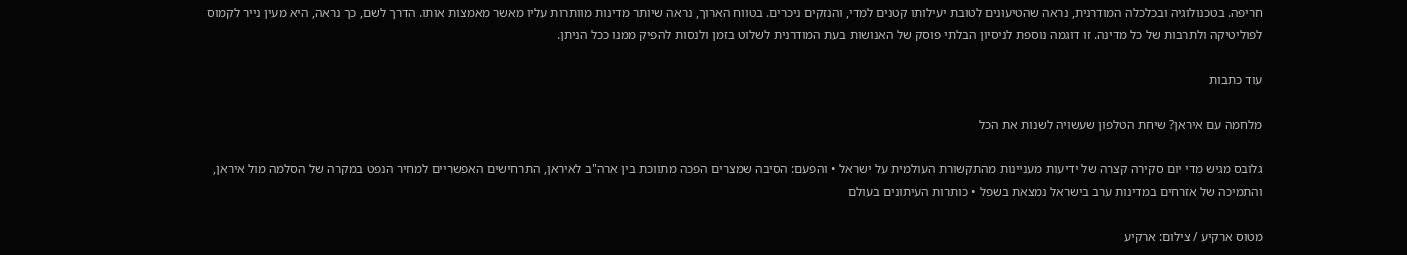חריפה. בטכנולוגיה ובכלכלה המודרנית, נראה שהטיעונים לטובת יעילותו קטנים למדי, והנזקים ניכרים. בטווח הארוך, נראה שיותר מדינות מוותרות עליו מאשר מאמצות אותו. הדרך לשם, כך נראה, היא מעין נייר לקמוס לפוליטיקה ולתרבות של כל מדינה. זו דוגמה נוספת לניסיון הבלתי פוסק של האנושות בעת המודרנית לשלוט בזמן ולנסות להפיק ממנו ככל הניתן.

עוד כתבות

מלחמה עם איראן? שיחת הטלפון שעשויה לשנות את הכל

גלובס מגיש מדי יום סקירה קצרה של ידיעות מעניינות מהתקשורת העולמית על ישראל • והפעם: הסיבה שמצרים הפכה מתווכת בין ארה"ב לאיראן, התרחישים האפשריים למחיר הנפט במקרה של הסלמה מול איראן, והתמיכה של אזרחים במדינות ערב בישראל נמצאת בשפל • כותרות העיתונים בעולם

מטוס ארקיע / צילום: ארקיע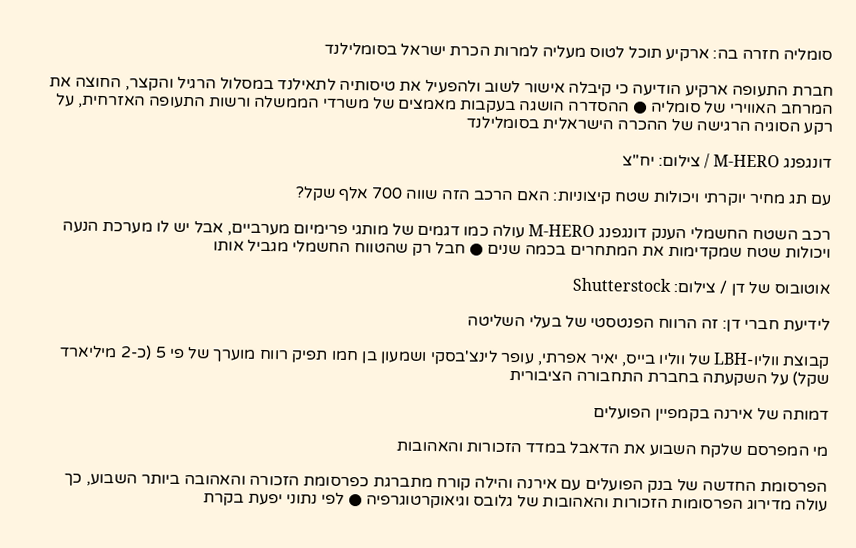סומליה חזרה בה: ארקיע תוכל לטוס מעליה למרות הכרת ישראל בסומלילנד

חברת התעופה ארקיע הודיעה כי קיבלה אישור לשוב ולהפעיל את טיסותיה לתאילנד במסלול הרגיל והקצר, החוצה את המרחב האווירי של סומליה ● ההסדרה הושגה בעקבות מאמצים של משרדי הממשלה ורשות התעופה האזרחית, על רקע הסוגיה הרגישה של ההכרה הישראלית בסומלילנד

דונגפנג M-HERO / צילום: יח''צ

עם תג מחיר יוקרתי ויכולות שטח קיצוניות: האם הרכב הזה שווה 700 אלף שקל?

רכב השטח החשמלי הענק דונגפנג M-HERO עולה כמו דגמים של מותגי פרימיום מערביים, אבל יש לו מערכת הנעה ויכולות שטח שמקדימות את המתחרים בכמה שנים ● חבל רק שהטווח החשמלי מגביל אותו

אוטובוס של דן / צילום: Shutterstock

לידיעת חברי דן: זה הרווח הפנטסטי של בעלי השליטה

קבוצת ווליו-LBH של ווליו בייס, יאיר אפרתי, עופר לינצ'בסקי ושמעון בן חמו תפיק רווח מוערך של פי 5 (כ-2 מיליארד שקל) על השקעתה בחברת התחבורה הציבורית

דמותה של אירנה בקמפיין הפועלים

מי המפרסם שלקח השבוע את הדאבל במדד הזכורות והאהובות

הפרסומת החדשה של בנק הפועלים עם אירנה והילה קורח מתברגת כפרסומת הזכורה והאהובה ביותר השבוע, כך עולה מדירוג הפרסומות הזכורות והאהובות של גלובס וגיאוקרטוגרפיה ● לפי נתוני יפעת בקרת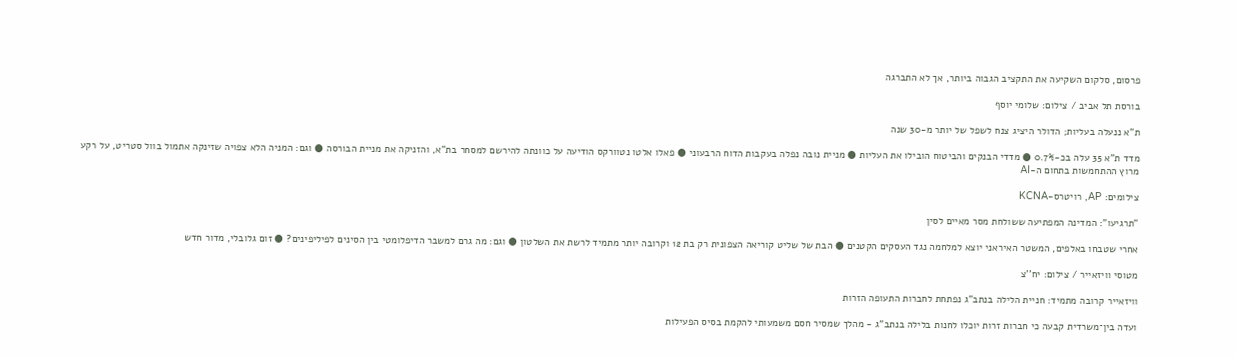פרסום, סלקום השקיעה את התקציב הגבוה ביותר, אך לא התברגה

בורסת תל אביב / צילום: שלומי יוסף

ת"א ננעלה בעליות; הדולר היציג צנח לשפל של יותר מ-30 שנה

מדד ת"א 35 עלה בכ-0.7% ● מדדי הבנקים והביטוח הובילו את העליות ● מניית נובה נפלה בעקבות הדוח הרבעוני ● פאלו אלטו נטוורקס הודיעה על כוונתה להירשם למסחר בת"א, והזניקה את מניית הבורסה ● וגם: המניה הלא צפויה שזינקה אתמול בוול סטריט, על רקע מרוץ ההתחמשות בתחום ה-AI

צילומים: AP, רויטרס-KCNA

"תרגיעו": המדינה המפתיעה ששולחת מסר מאיים לסין

אחרי שטבחו באלפים, המשטר האיראני יוצא למלחמה נגד העסקים הקטנים ● הבת של שליט קוריאה הצפונית רק בת 12 וקרובה יותר מתמיד לרשת את השלטון ● וגם: מה גרם למשבר הדיפלומטי בין הסינים לפיליפינים? ● זום גלובלי, מדור חדש

מטוסי וויזאייר / צילום: יח''צ

וויזאייר קרובה מתמיד: חניית הלילה בנתב"ג נפתחת לחברות התעופה הזרות

ועדה בין־משרדית קבעה כי חברות זרות יוכלו לחנות בלילה בנתב"ג - מהלך שמסיר חסם משמעותי להקמת בסיס הפעילות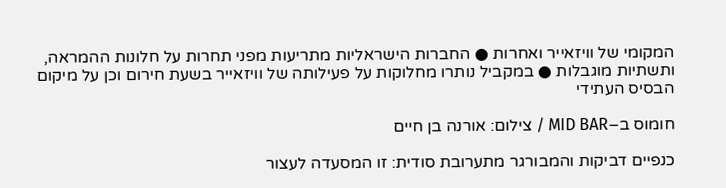המקומי של וויזאייר ואחרות ● החברות הישראליות מתריעות מפני תחרות על חלונות ההמראה, ותשתיות מוגבלות ● במקביל נותרו מחלוקות על פעילותה של וויזאייר בשעת חירום וכן על מיקום הבסיס העתידי

חומוס ב–MID BAR / צילום: אורנה בן חיים

כנפיים דביקות והמבורגר מתערובת סודית: זו המסעדה לעצור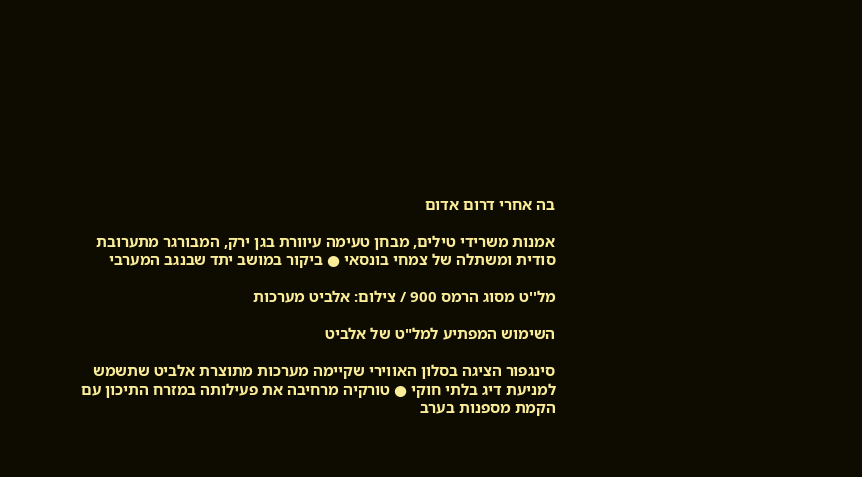בה אחרי דרום אדום

אמנות משרידי טילים, מבחן טעימה עיוורת בגן ירק, המבורגר מתערובת סודית ומשתלה של צמחי בונסאי ● ביקור במושב יתד שבנגב המערבי

מל''ט מסוג הרמס 900 / צילום: אלביט מערכות

השימוש המפתיע למל"ט של אלביט

סינגפור הציגה בסלון האווירי שקיימה מערכות מתוצרת אלביט שתשמש למניעת דיג בלתי חוקי ● טורקיה מרחיבה את פעילותה במזרח התיכון עם הקמת מספנות בערב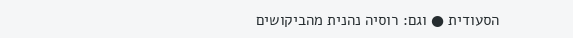הסעודית ● וגם: רוסיה נהנית מהביקושים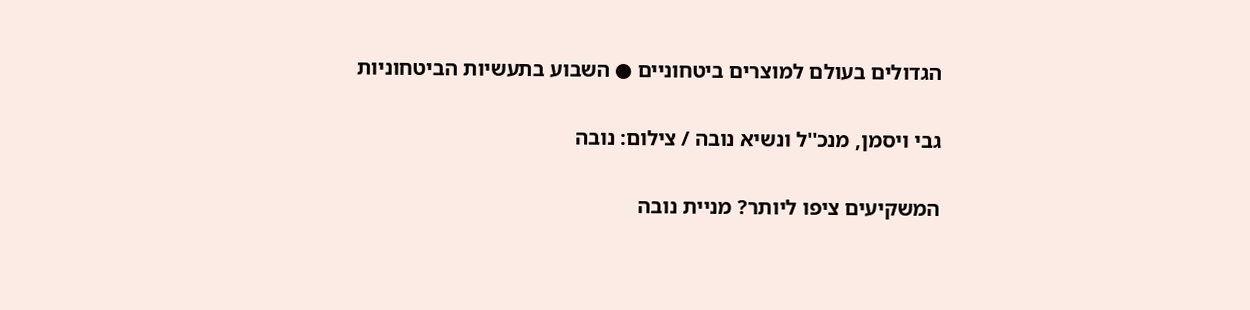הגדולים בעולם למוצרים ביטחוניים ● השבוע בתעשיות הביטחוניות

גבי ויסמן, מנכ''ל ונשיא נובה / צילום: נובה

המשקיעים ציפו ליותר? מניית נובה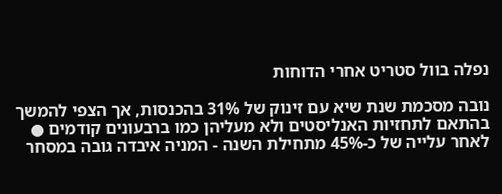נפלה בוול סטריט אחרי הדוחות

נובה מסכמת שנת שיא עם זינוק של 31% בהכנסות, אך הצפי להמשך בהתאם לתחזיות האנליסטים ולא מעליהן כמו ברבעונים קודמים ● לאחר עלייה של כ-45% מתחילת השנה - המניה איבדה גובה במסחר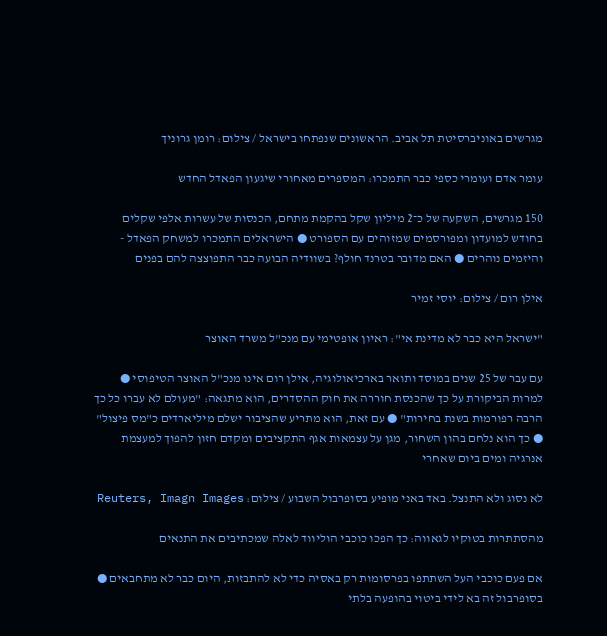מגרשים באוניברסיטת תל אביב. הראשונים שנפתחו בישראל / צילום: רומן גרוניך

עומר אדם ועומרי כספי כבר התמכרו: המספרים מאחורי שיגעון הפאדל החדש

150 מגרשים, השקעה של כ־2 מיליון שקל בהקמת מתחם, הכנסות של עשרות אלפי שקלים בחודש למועדון ומפורסמים שמזוהים עם הספורט ● הישראלים התמכרו למשחק הפאדל - והיזמים נוהרים ● האם מדובר בטרנד חולף? בשוודיה הבועה כבר התפוצצה להם בפנים

אילן רום / צילום: יוסי זמיר

"ישראל היא כבר לא מדינת אי": ראיון אופטימי עם מנכ"ל משרד האוצר

עם עבר של 25 שנים במוסד ותואר בארכיאולוגיה, אילן רום אינו מנכ"ל האוצר הטיפוסי ● למרות הביקורת על כך שהכנסת חוררה את חוק ההסדרים, הוא מתגאה: "מעולם לא עברו כל כך הרבה רפורמות בשנת בחירות" ● עם זאת, הוא מתריע שהציבור ישלם מיליארדים כ"מס פיצול" ● כך הוא נלחם בהון השחור, מגן על עצמאות אגף התקציבים ומקדם חזון להפוך למעצמת אנרגיה ומים ביום שאחרי

לא נסוג ולא התנצל. באד באני מופיע בסופרבול השבוע / צילום: Reuters, Imagn Images

מהסתתרות בטוקיו לגאווה: כך הפכו כוכבי הוליווד לאלה שמכתיבים את התנאים

אם פעם כוכבי העל השתתפו בפרסומות רק באסיה כדי לא להתבזות, היום כבר לא מתחבאים ● בסופרבול זה בא לידי ביטוי בהופעה בלתי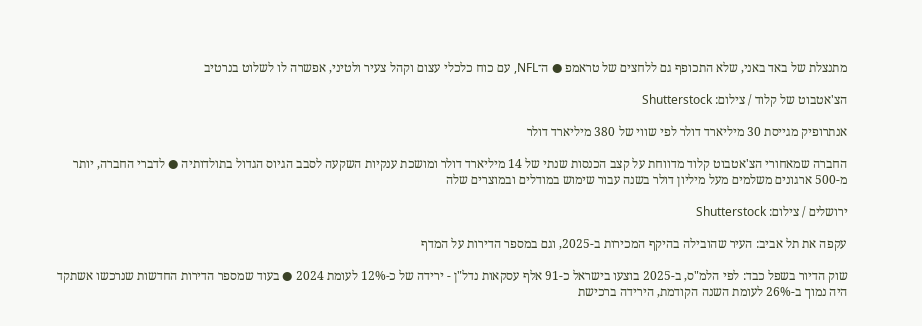מתנצלת של באד באני, שלא התכופף גם ללחצים של טראמפ ● ה־NFL, עם כוח כלכלי עצום וקהל צעיר ולטיני, אפשרה לו לשלוט בנרטיב

הצ'אטבוט של קלוד / צילום: Shutterstock

אנתרופיק מגייסת 30 מיליארד דולר לפי שווי של 380 מיליארד דולר

החברה שמאחורי הצ'אטבוט קלוד מדווחת על קצב הכנסות שנתי של 14 מיליארד דולר ומושכת ענקיות השקעה לסבב הגיוס הגדול בתולדותיה ● לדברי החברה, יותר מ-500 ארגונים משלמים מעל מיליון דולר בשנה עבור שימוש במודלים ובמוצרים שלה

ירושלים / צילום: Shutterstock

עקפה את תל אביב: העיר שהובילה בהיקף המכירות ב-2025, וגם במספר הדירות על המדף

שוק הדיור בשפל כבד: לפי הלמ"ס, ב-2025 בוצעו בישראל כ-91 אלף עסקאות נדל"ן - ירידה של כ-12% לעומת 2024 ● בעוד שמספר הדירות החדשות שנרכשו אשתקד היה נמוך ב-26% לעומת השנה הקודמת, הירידה ברכישת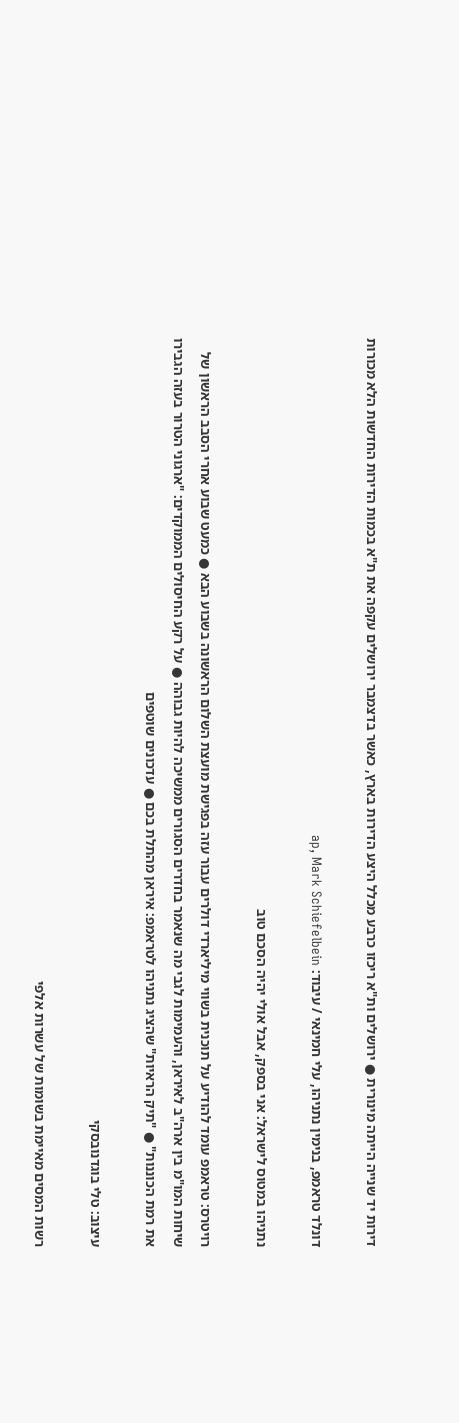דירות יד שנייה הייתה מינורית ● ירושלים ות"א ריכזו כרבע מכלל היצע הדירות בארץ, כאשר בדצמבר ירושלים עקפה את ת"א בכמות הדירות החדשות הלא מכורות

דונלד טראמפ, בנימין נתניהו, עלי חמינאי / עיבוד: ap, Mark Schiefelbein

נתניהו במטוס לישראל: אני בספק, אבל אולי יהיה הסכם טוב

רויטרס: טראמפ עומד להודיע על תוכנית בשווי מיליארדי דולרים עבור עזה בפגישת מועצת השלום הראשונה בשבוע הבא ● כמעט שבוע אחרי הסבב הראשון של שיחות המו"מ בין ארה"ב לאיראן, והעמימות לגבי מה שנאמר בחדרים הסגורים ממשיכה להיות גבוהה ● על רקע החיסולים הממוקדים: "ארגוני הטרור בעזה הגבירו את רמת הכוננות" ● "תיק הראיות" שהציג נתניהו לטראמפ: איראן מהתלת בכם ● עדכונים שוטפים

עיצוב: טלי בוגדנובסקי

רשות המסים מאיימת בשומות של עשרות אלפי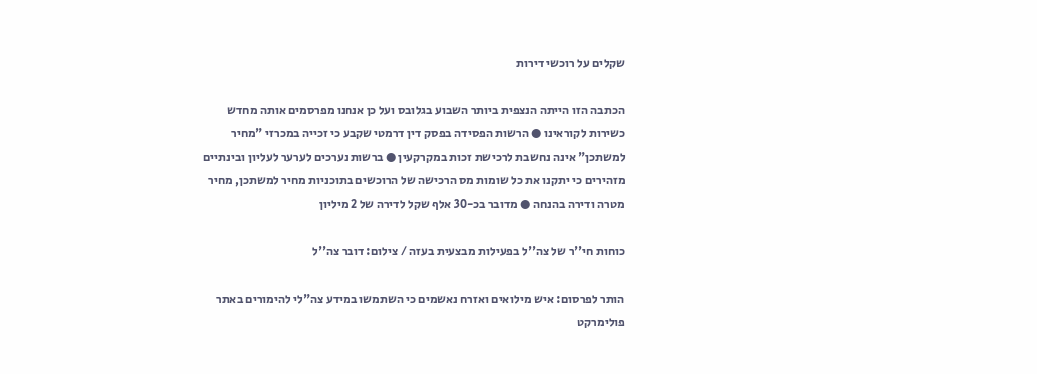שקלים על רוכשי דירות

הכתבה הזו הייתה הנצפית ביותר השבוע בגלובס ועל כן אנחנו מפרסמים אותה מחדש כשירות לקוראינו ● הרשות הפסידה בפסק דין דרמטי שקבע כי זכייה במכרזי "מחיר למשתכן" אינה נחשבת לרכישת זכות במקרקעין ● ברשות נערכים לערער לעליון ובינתיים מזהירים כי יתקנו את כל שומות מס הרכישה של הרוכשים בתוכניות מחיר למשתכן, מחיר מטרה ודירה בהנחה ● מדובר בכ-30 אלף שקל לדירה של 2 מיליון

כוחות חי''ר של צה''ל בפעילות מבצעית בעזה / צילום: דובר צה''ל

הותר לפרסום: איש מילואים ואזרח נאשמים כי השתמשו במידע צה"לי להימורים באתר פולימרקט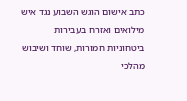כתב אישום הוגש השבוע נגד איש מילואים ואזרח בעבירות ביטחוניות חמורות, שוחד ושיבוש מהלכי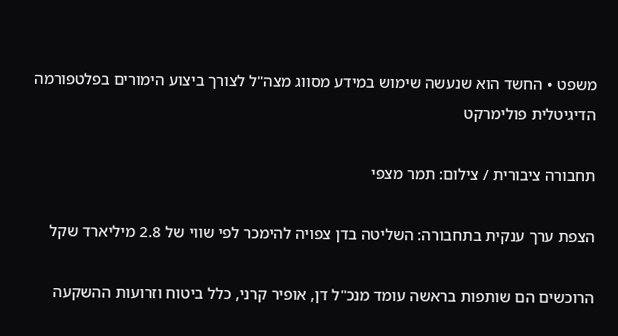משפט • החשד הוא שנעשה שימוש במידע מסווג מצה"ל לצורך ביצוע הימורים בפלטפורמה הדיגיטלית פולימרקט

תחבורה ציבורית / צילום: תמר מצפי

הצפת ערך ענקית בתחבורה: השליטה בדן צפויה להימכר לפי שווי של 2.8 מיליארד שקל

הרוכשים הם שותפות בראשה עומד מנכ"ל דן, אופיר קרני, כלל ביטוח וזרועות ההשקעה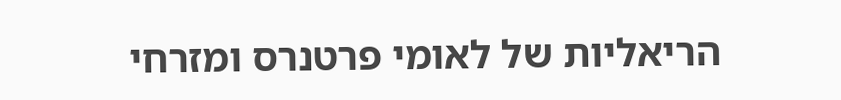הריאליות של לאומי פרטנרס ומזרחי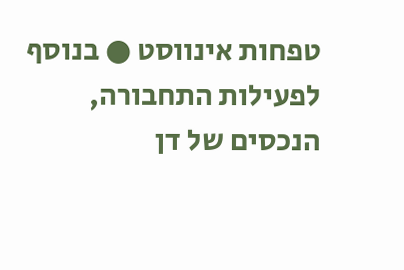טפחות אינווסט ● בנוסף לפעילות התחבורה, הנכסים של דן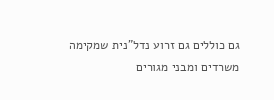גם כוללים גם זרוע נדל"נית שמקימה משרדים ומבני מגורים